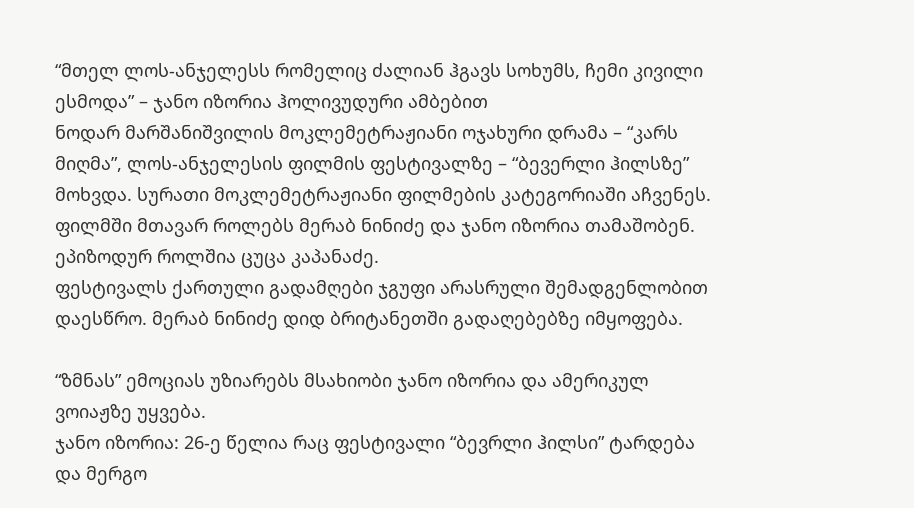“მთელ ლოს-ანჯელესს რომელიც ძალიან ჰგავს სოხუმს, ჩემი კივილი ესმოდა” – ჯანო იზორია ჰოლივუდური ამბებით
ნოდარ მარშანიშვილის მოკლემეტრაჟიანი ოჯახური დრამა – “კარს მიღმა”, ლოს-ანჯელესის ფილმის ფესტივალზე – “ბევერლი ჰილსზე” მოხვდა. სურათი მოკლემეტრაჟიანი ფილმების კატეგორიაში აჩვენეს.
ფილმში მთავარ როლებს მერაბ ნინიძე და ჯანო იზორია თამაშობენ. ეპიზოდურ როლშია ცუცა კაპანაძე.
ფესტივალს ქართული გადამღები ჯგუფი არასრული შემადგენლობით დაესწრო. მერაბ ნინიძე დიდ ბრიტანეთში გადაღებებზე იმყოფება.

“ზმნას” ემოციას უზიარებს მსახიობი ჯანო იზორია და ამერიკულ ვოიაჟზე უყვება.
ჯანო იზორია: 26-ე წელია რაც ფესტივალი “ბევრლი ჰილსი” ტარდება და მერგო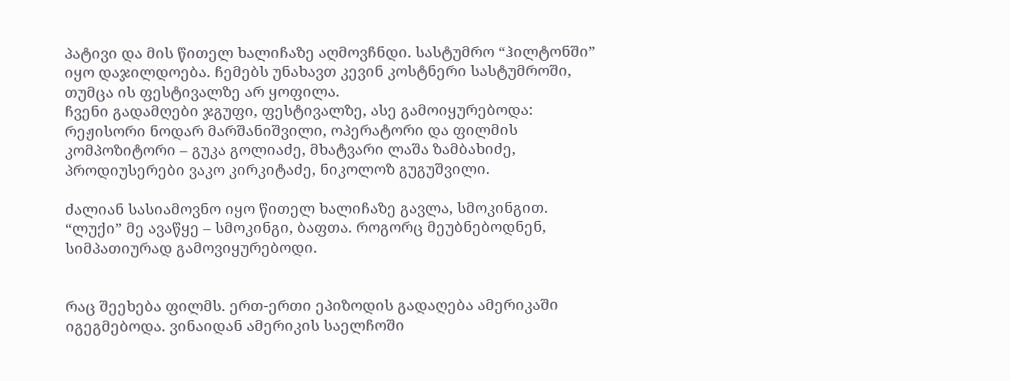პატივი და მის წითელ ხალიჩაზე აღმოვჩნდი. სასტუმრო “ჰილტონში” იყო დაჯილდოება. ჩემებს უნახავთ კევინ კოსტნერი სასტუმროში, თუმცა ის ფესტივალზე არ ყოფილა.
ჩვენი გადამღები ჯგუფი, ფესტივალზე, ასე გამოიყურებოდა: რეჟისორი ნოდარ მარშანიშვილი, ოპერატორი და ფილმის კომპოზიტორი – გუკა გოლიაძე, მხატვარი ლაშა ზამბახიძე, პროდიუსერები ვაკო კირკიტაძე, ნიკოლოზ გუგუშვილი.

ძალიან სასიამოვნო იყო წითელ ხალიჩაზე გავლა, სმოკინგით.
“ლუქი” მე ავაწყე – სმოკინგი, ბაფთა. როგორც მეუბნებოდნენ, სიმპათიურად გამოვიყურებოდი.


რაც შეეხება ფილმს. ერთ-ერთი ეპიზოდის გადაღება ამერიკაში იგეგმებოდა. ვინაიდან ამერიკის საელჩოში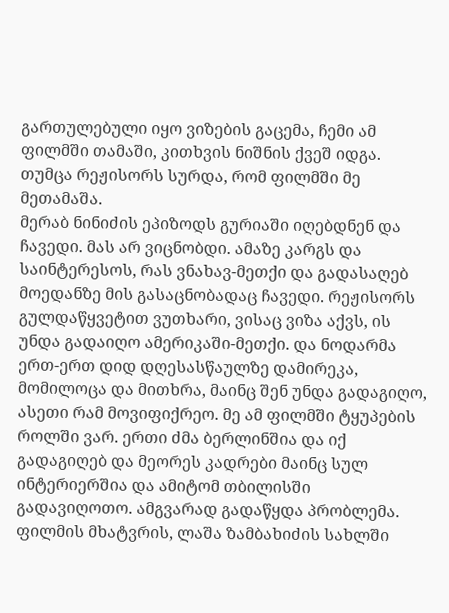გართულებული იყო ვიზების გაცემა, ჩემი ამ ფილმში თამაში, კითხვის ნიშნის ქვეშ იდგა. თუმცა რეჟისორს სურდა, რომ ფილმში მე მეთამაშა.
მერაბ ნინიძის ეპიზოდს გურიაში იღებდნენ და ჩავედი. მას არ ვიცნობდი. ამაზე კარგს და საინტერესოს, რას ვნახავ-მეთქი და გადასაღებ მოედანზე მის გასაცნობადაც ჩავედი. რეჟისორს გულდაწყვეტით ვუთხარი, ვისაც ვიზა აქვს, ის უნდა გადაიღო ამერიკაში-მეთქი. და ნოდარმა ერთ-ერთ დიდ დღესასწაულზე დამირეკა, მომილოცა და მითხრა, მაინც შენ უნდა გადაგიღო, ასეთი რამ მოვიფიქრეო. მე ამ ფილმში ტყუპების როლში ვარ. ერთი ძმა ბერლინშია და იქ გადაგიღებ და მეორეს კადრები მაინც სულ ინტერიერშია და ამიტომ თბილისში გადავიღოთო. ამგვარად გადაწყდა პრობლემა. ფილმის მხატვრის, ლაშა ზამბახიძის სახლში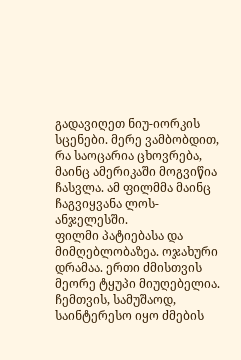გადავიღეთ ნიუ-იორკის სცენები. მერე ვამბობდით, რა საოცარია ცხოვრება, მაინც ამერიკაში მოგვიწია ჩასვლა. ამ ფილმმა მაინც ჩაგვიყვანა ლოს-ანჯელესში.
ფილმი პატიებასა და მიმღებლობაზეა. ოჯახური დრამაა. ერთი ძმისთვის მეორე ტყუპი მიუღებელია. ჩემთვის, სამუშაოდ, საინტერესო იყო ძმების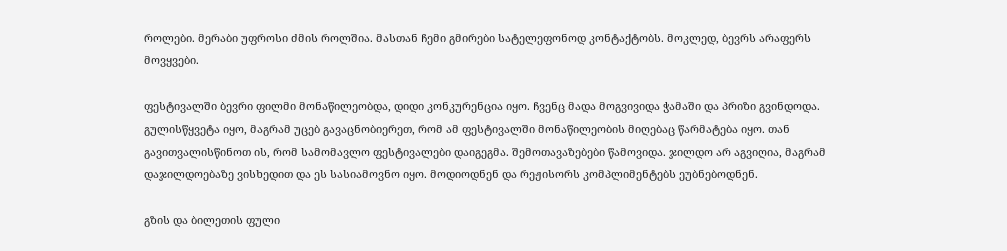როლები. მერაბი უფროსი ძმის როლშია. მასთან ჩემი გმირები სატელეფონოდ კონტაქტობს. მოკლედ, ბევრს არაფერს მოვყვები.

ფესტივალში ბევრი ფილმი მონაწილეობდა, დიდი კონკურენცია იყო. ჩვენც მადა მოგვივიდა ჭამაში და პრიზი გვინდოდა. გულისწყვეტა იყო, მაგრამ უცებ გავაცნობიერეთ, რომ ამ ფესტივალში მონაწილეობის მიღებაც წარმატება იყო. თან გავითვალისწინოთ ის, რომ სამომავლო ფესტივალები დაიგეგმა. შემოთავაზებები წამოვიდა. ჯილდო არ აგვიღია, მაგრამ დაჯილდოებაზე ვისხედით და ეს სასიამოვნო იყო. მოდიოდნენ და რეჟისორს კომპლიმენტებს ეუბნებოდნენ.

გზის და ბილეთის ფული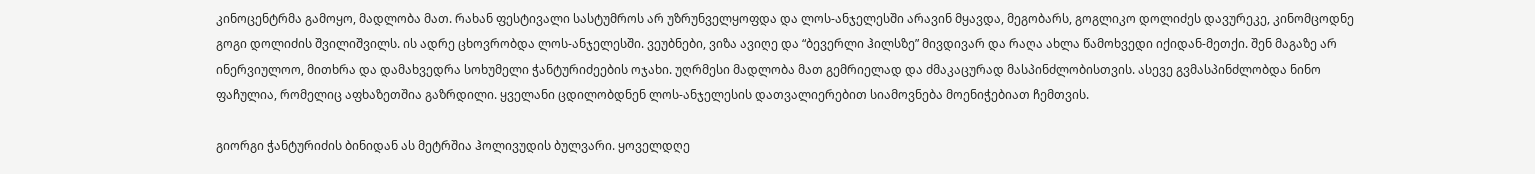კინოცენტრმა გამოყო, მადლობა მათ. რახან ფესტივალი სასტუმროს არ უზრუნველყოფდა და ლოს-ანჯელესში არავინ მყავდა, მეგობარს, გოგლიკო დოლიძეს დავურეკე, კინომცოდნე გოგი დოლიძის შვილიშვილს. ის ადრე ცხოვრობდა ლოს-ანჯელესში. ვეუბნები, ვიზა ავიღე და “ბევერლი ჰილსზე” მივდივარ და რაღა ახლა წამოხვედი იქიდან-მეთქი. შენ მაგაზე არ ინერვიულოო, მითხრა და დამახვედრა სოხუმელი ჭანტურიძეების ოჯახი. უღრმესი მადლობა მათ გემრიელად და ძმაკაცურად მასპინძლობისთვის. ასევე გვმასპინძლობდა ნინო ფაჩულია, რომელიც აფხაზეთშია გაზრდილი. ყველანი ცდილობდნენ ლოს-ანჯელესის დათვალიერებით სიამოვნება მოენიჭებიათ ჩემთვის.

გიორგი ჭანტურიძის ბინიდან ას მეტრშია ჰოლივუდის ბულვარი. ყოველდღე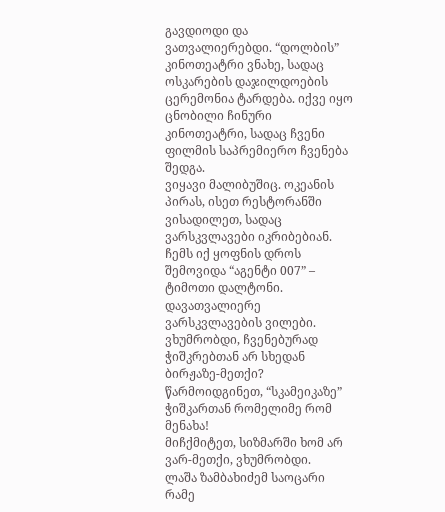გავდიოდი და ვათვალიერებდი. “დოლბის” კინოთეატრი ვნახე, სადაც ოსკარების დაჯილდოების ცერემონია ტარდება. იქვე იყო ცნობილი ჩინური კინოთეატრი, სადაც ჩვენი ფილმის საპრემიერო ჩვენება შედგა.
ვიყავი მალიბუშიც. ოკეანის პირას, ისეთ რესტორანში ვისადილეთ, სადაც ვარსკვლავები იკრიბებიან. ჩემს იქ ყოფნის დროს შემოვიდა “აგენტი 007” – ტიმოთი დალტონი. დავათვალიერე ვარსკვლავების ვილები. ვხუმრობდი, ჩვენებურად ჭიშკრებთან არ სხედან ბირჟაზე-მეთქი? წარმოიდგინეთ, “სკამეიკაზე” ჭიშკართან რომელიმე რომ მენახა!
მიჩქმიტეთ, სიზმარში ხომ არ ვარ-მეთქი, ვხუმრობდი.
ლაშა ზამბახიძემ საოცარი რამე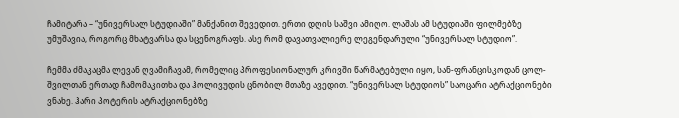ჩამიტარა – “უნივერსალ სტუდიაში” მანქანით შევედით. ერთი დღის საშვი ამიღო. ლაშას ამ სტუდიაში ფილმებზე უმუშავია, როგორც მხატვარსა და სცენოგრაფს. ასე რომ დავათვალიერე ლეგენდარული “უნივერსალ სტუდიო”.

ჩემმა ძმაკაცმა ლევან ღვამიჩავამ, რომელიც პროფესიონალურ კრივში წარმატებული იყო, სან-ფრანცისკოდან ცოლ-შვილთან ერთად ჩამომაკითხა და ჰოლივუდის ცნობილ მთაზე ავედით. “უნივერსალ სტუდიოს” საოცარი ატრაქციონები ვნახე. ჰარი პოტერის ატრაქციონებზე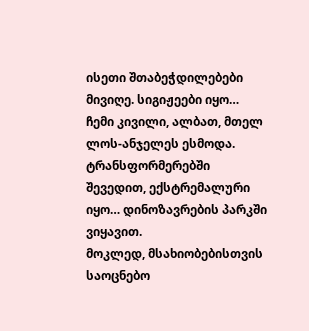ისეთი შთაბეჭდილებები მივიღე. სიგიჟეები იყო… ჩემი კივილი, ალბათ, მთელ ლოს-ანჯელეს ესმოდა. ტრანსფორმერებში შევედით, ექსტრემალური იყო… დინოზავრების პარკში ვიყავით.
მოკლედ, მსახიობებისთვის საოცნებო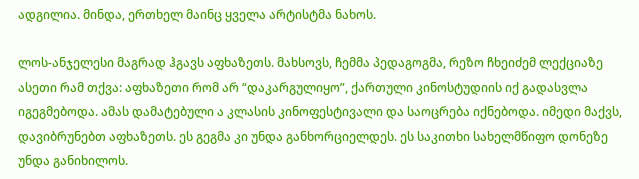ადგილია. მინდა, ერთხელ მაინც ყველა არტისტმა ნახოს.

ლოს-ანჯელესი მაგრად ჰგავს აფხაზეთს. მახსოვს, ჩემმა პედაგოგმა, რეზო ჩხეიძემ ლექციაზე ასეთი რამ თქვა: აფხაზეთი რომ არ “დაკარგულიყო”, ქართული კინოსტუდიის იქ გადასვლა იგეგმებოდა. ამას დამატებული ა კლასის კინოფესტივალი და საოცრება იქნებოდა. იმედი მაქვს, დავიბრუნებთ აფხაზეთს. ეს გეგმა კი უნდა განხორციელდეს. ეს საკითხი სახელმწიფო დონეზე უნდა განიხილოს.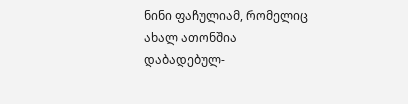ნინი ფაჩულიამ, რომელიც ახალ ათონშია დაბადებულ-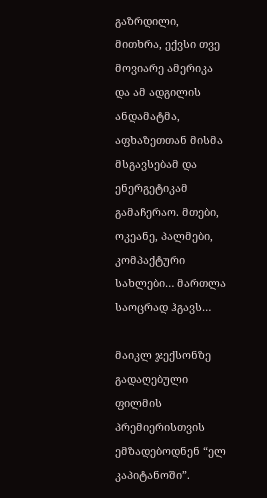გაზრდილი, მითხრა, ექვსი თვე მოვიარე ამერიკა და ამ ადგილის ანდამატმა, აფხაზეთთან მისმა მსგავსებამ და ენერგეტიკამ გამაჩერაო. მთები, ოკეანე, პალმები, კომპაქტური სახლები… მართლა საოცრად ჰგავს…

მაიკლ ჯექსონზე გადაღებული ფილმის პრემიერისთვის ემზადებოდნენ “ელ კაპიტანოში”.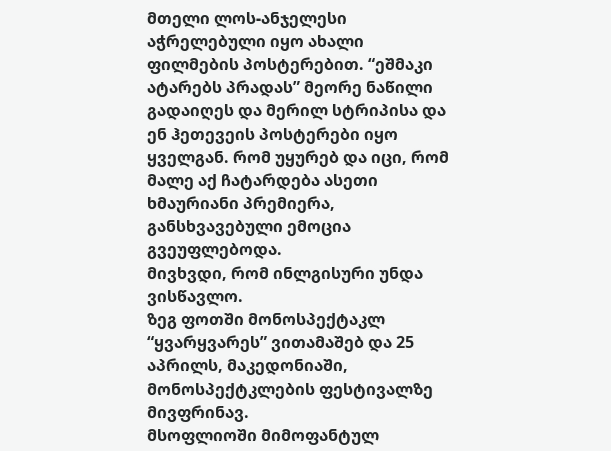მთელი ლოს-ანჯელესი აჭრელებული იყო ახალი ფილმების პოსტერებით. “ეშმაკი ატარებს პრადას” მეორე ნაწილი გადაიღეს და მერილ სტრიპისა და ენ ჰეთევეის პოსტერები იყო ყველგან. რომ უყურებ და იცი, რომ მალე აქ ჩატარდება ასეთი ხმაურიანი პრემიერა, განსხვავებული ემოცია გვეუფლებოდა.
მივხვდი, რომ ინლგისური უნდა ვისწავლო.
ზეგ ფოთში მონოსპექტაკლ “ყვარყვარეს” ვითამაშებ და 25 აპრილს, მაკედონიაში, მონოსპექტკლების ფესტივალზე მივფრინავ.
მსოფლიოში მიმოფანტულ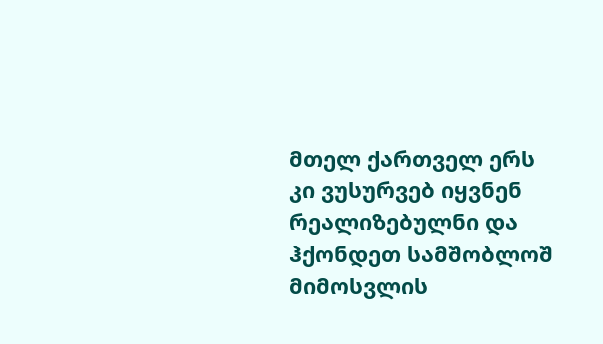მთელ ქართველ ერს კი ვუსურვებ იყვნენ რეალიზებულნი და ჰქონდეთ სამშობლოშ მიმოსვლის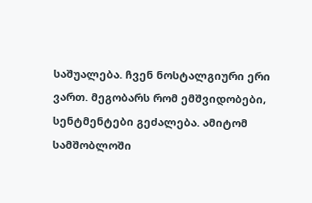საშუალება. ჩვენ ნოსტალგიური ერი ვართ. მეგობარს რომ ემშვიდობები, სენტმენტები გეძალება. ამიტომ სამშობლოში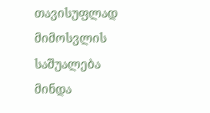თავისუფლად მიმოსვლის საშუალება მინდა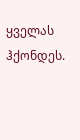ყველას ჰქონდეს.